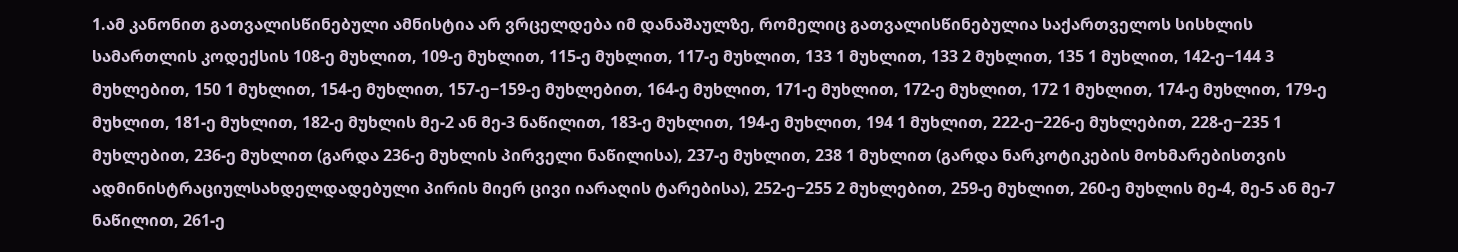1.ამ კანონით გათვალისწინებული ამნისტია არ ვრცელდება იმ დანაშაულზე, რომელიც გათვალისწინებულია საქართველოს სისხლის სამართლის კოდექსის 108-ე მუხლით, 109-ე მუხლით, 115-ე მუხლით, 117-ე მუხლით, 133 1 მუხლით, 133 2 მუხლით, 135 1 მუხლით, 142-ე−144 3 მუხლებით, 150 1 მუხლით, 154-ე მუხლით, 157-ე−159-ე მუხლებით, 164-ე მუხლით, 171-ე მუხლით, 172-ე მუხლით, 172 1 მუხლით, 174-ე მუხლით, 179-ე მუხლით, 181-ე მუხლით, 182-ე მუხლის მე-2 ან მე-3 ნაწილით, 183-ე მუხლით, 194-ე მუხლით, 194 1 მუხლით, 222-ე−226-ე მუხლებით, 228-ე−235 1 მუხლებით, 236-ე მუხლით (გარდა 236-ე მუხლის პირველი ნაწილისა), 237-ე მუხლით, 238 1 მუხლით (გარდა ნარკოტიკების მოხმარებისთვის ადმინისტრაციულსახდელდადებული პირის მიერ ცივი იარაღის ტარებისა), 252-ე−255 2 მუხლებით, 259-ე მუხლით, 260-ე მუხლის მე-4, მე-5 ან მე-7 ნაწილით, 261-ე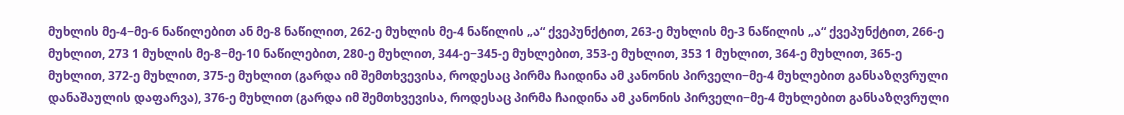მუხლის მე-4−მე-6 ნაწილებით ან მე-8 ნაწილით, 262-ე მუხლის მე-4 ნაწილის „ა“ ქვეპუნქტით, 263-ე მუხლის მე-3 ნაწილის „ა“ ქვეპუნქტით, 266-ე მუხლით, 273 1 მუხლის მე-8−მე-10 ნაწილებით, 280-ე მუხლით, 344-ე−345-ე მუხლებით, 353-ე მუხლით, 353 1 მუხლით, 364-ე მუხლით, 365-ე მუხლით, 372-ე მუხლით, 375-ე მუხლით (გარდა იმ შემთხვევისა, როდესაც პირმა ჩაიდინა ამ კანონის პირველი−მე-4 მუხლებით განსაზღვრული დანაშაულის დაფარვა), 376-ე მუხლით (გარდა იმ შემთხვევისა, როდესაც პირმა ჩაიდინა ამ კანონის პირველი−მე-4 მუხლებით განსაზღვრული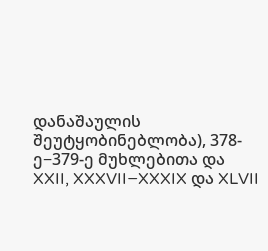დანაშაულის შეუტყობინებლობა), 378-ე−379-ე მუხლებითა და XXII, XXXVII−XXXIX და XLVII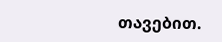თავებით.